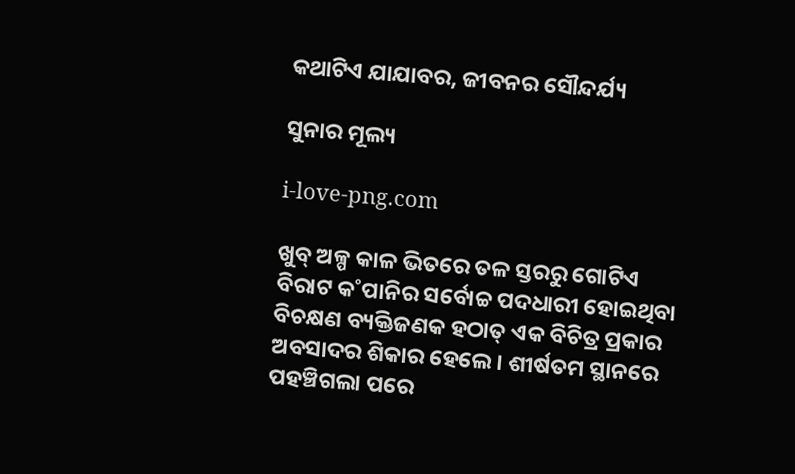କଥାଟିଏ ଯାଯାବର, ଜୀବନର ସୌନ୍ଦର୍ଯ୍ୟ

ସୁନାର ମୂଲ୍ୟ

i-love-png.com

ଖୁବ୍ ଅଳ୍ପ କାଳ ଭିତରେ ତଳ ସ୍ତରରୁ ଗୋଟିଏ ବିରାଟ କ˚ପାନିର ସର୍ବୋଚ୍ଚ ପଦଧାରୀ ହୋଇଥିବା ବିଚକ୍ଷଣ ବ୍ୟକ୍ତିଜଣକ ହଠାତ୍ ଏକ ବିଚିତ୍ର ପ୍ରକାର ଅବସାଦର ଶିକାର ହେଲେ। ଶୀର୍ଷତମ ସ୍ଥାନରେ ପହଞ୍ଚିଗଲା ପରେ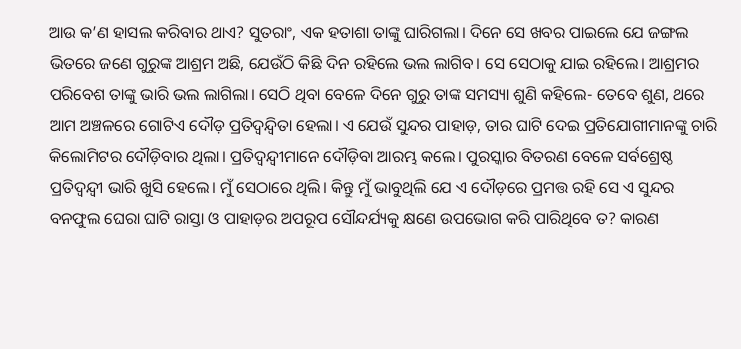ଆଉ କ’ଣ ହାସଲ କରିବାର ଥାଏ? ସୁତରାଂ, ଏକ ହତାଶା ତାଙ୍କୁ ଘାରିଗଲା। ଦିନେ ସେ ଖବର ପାଇଲେ ଯେ ଜଙ୍ଗଲ ଭିତରେ ଜଣେ ଗୁରୁଙ୍କ ଆଶ୍ରମ ଅଛି, ଯେଉଁଠି କିଛି ଦିନ ରହିଲେ ଭଲ ଲାଗିବ। ସେ ସେଠାକୁ ଯାଇ ରହିଲେ। ଆଶ୍ରମର ପରିବେଶ ତାଙ୍କୁ ଭାରି ଭଲ ଲାଗିଲା। ସେଠି ଥିବା ବେଳେ ଦିନେ ଗୁରୁ ତାଙ୍କ ସମସ୍ୟା ଶୁଣି କହିଲେ- ତେବେ ଶୁଣ, ଥରେ ଆମ ଅଞ୍ଚଳରେ ଗୋଟିଏ ଦୌଡ଼ ପ୍ରତିଦ୍ବନ୍ଦ୍ବିତା ହେଲା। ଏ ଯେଉଁ ସୁନ୍ଦର ପାହାଡ଼, ତାର ଘାଟି ଦେଇ ପ୍ରତିଯୋଗୀମାନଙ୍କୁ ଚାରି କିଲୋମିଟର ଦୌଡ଼ିବାର ଥିଲା। ପ୍ରତିଦ୍ବନ୍ଦ୍ବୀମାନେ ଦୌଡ଼ିବା ଆରମ୍ଭ କଲେ। ପୁରସ୍କାର ବିତରଣ ବେଳେ ସର୍ବଶ୍ରେଷ୍ଠ ପ୍ରତିଦ୍ବନ୍ଦ୍ବୀ ଭାରି ଖୁସି ହେଲେ। ମୁଁ ସେଠାରେ ଥିଲି। କିନ୍ତୁ ମୁଁ ଭାବୁଥିଲି ଯେ ଏ ଦୌଡ଼ରେ ପ୍ରମତ୍ତ ରହି ସେ ଏ ସୁନ୍ଦର ବନଫୁଲ ଘେରା ଘାଟି ରାସ୍ତା ଓ ପାହାଡ଼ର ଅପରୂପ ସୌନ୍ଦର୍ଯ୍ୟକୁ କ୍ଷଣେ ଉପଭୋଗ କରି ପାରିଥିବେ ତ? କାରଣ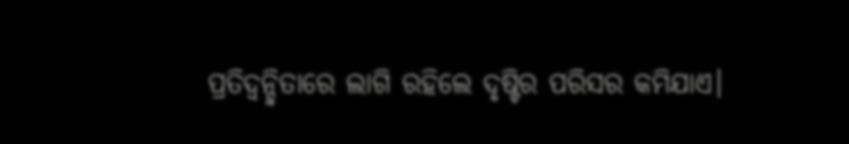ପ୍ରତିଦ୍ବନ୍ଦ୍ବିତାରେ ଲାଗି ରହିଲେ ଦୃଷ୍ଟିର ପରିସର କମିଯାଏ।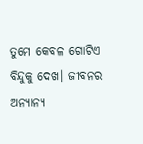ତୁମେ କେବଳ ଗୋଟିଏ ବିନ୍ଦୁକୁ ଦେଖ। ଜୀବନର ଅନ୍ୟାନ୍ୟ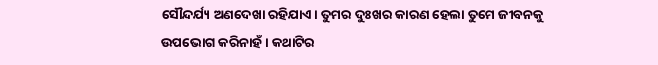ସୌନ୍ଦର୍ଯ୍ୟ ଅଣଦେଖା ରହିଯାଏ। ତୁମର ଦୁଃଖର କାରଣ ହେଲା ତୁମେ ଜୀବନକୁ ଉପଭୋଗ କରିନାହଁ। କଥାଟିର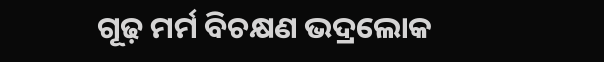ଗୂଢ଼ ମର୍ମ ବିଚକ୍ଷଣ ଭଦ୍ରଲୋକ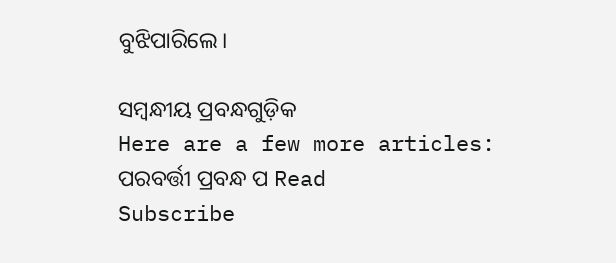ବୁଝିପାରିଲେ।

ସମ୍ବନ୍ଧୀୟ ପ୍ରବନ୍ଧଗୁଡ଼ିକ
Here are a few more articles:
ପରବର୍ତ୍ତୀ ପ୍ରବନ୍ଧ ପ Read
Subscribe